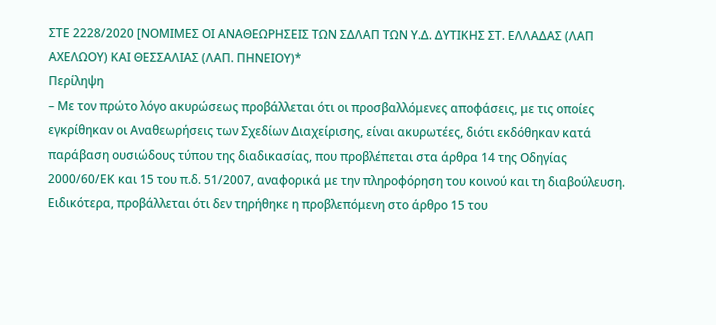ΣΤΕ 2228/2020 [ΝΟΜΙΜΕΣ ΟΙ ΑΝΑΘΕΩΡΗΣΕΙΣ ΤΩΝ ΣΔΛΑΠ ΤΩΝ Υ.Δ. ΔΥΤΙΚΗΣ ΣΤ. ΕΛΛΑΔΑΣ (ΛΑΠ ΑΧΕΛΩΟΥ) ΚΑΙ ΘΕΣΣΑΛΙΑΣ (ΛΑΠ. ΠΗΝΕΙΟΥ)*
Περίληψη
– Με τον πρώτο λόγο ακυρώσεως προβάλλεται ότι οι προσβαλλόμενες αποφάσεις, με τις οποίες εγκρίθηκαν οι Αναθεωρήσεις των Σχεδίων Διαχείρισης, είναι ακυρωτέες, διότι εκδόθηκαν κατά παράβαση ουσιώδους τύπου της διαδικασίας, που προβλέπεται στα άρθρα 14 της Οδηγίας 2000/60/ΕΚ και 15 του π.δ. 51/2007, αναφορικά με την πληροφόρηση του κοινού και τη διαβούλευση. Ειδικότερα, προβάλλεται ότι δεν τηρήθηκε η προβλεπόμενη στο άρθρο 15 του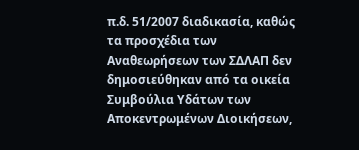π.δ. 51/2007 διαδικασία, καθώς τα προσχέδια των Αναθεωρήσεων των ΣΔΛΑΠ δεν δημοσιεύθηκαν από τα οικεία Συμβούλια Υδάτων των Αποκεντρωμένων Διοικήσεων,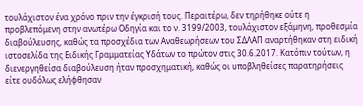τουλάχιστον ένα χρόνο πριν την έγκρισή τους. Περαιτέρω, δεν τηρήθηκε ούτε η προβλεπόμενη στην ανωτέρω Οδηγία και το ν. 3199/2003, τουλάχιστον εξάμηνη, προθεσμία διαβούλευσης, καθώς τα προσχέδια των Αναθεωρήσεων του ΣΔΛΑΠ αναρτήθηκαν στη ειδική ιστοσελίδα της Ειδικής Γραμματείας Υδάτων το πρώτον στις 30.6.2017. Κατόπιν τούτων, η διενεργηθείσα διαβούλευση ήταν προσχηματική, καθώς οι υποβληθείσες παρατηρήσεις είτε ουδόλως ελήφθησαν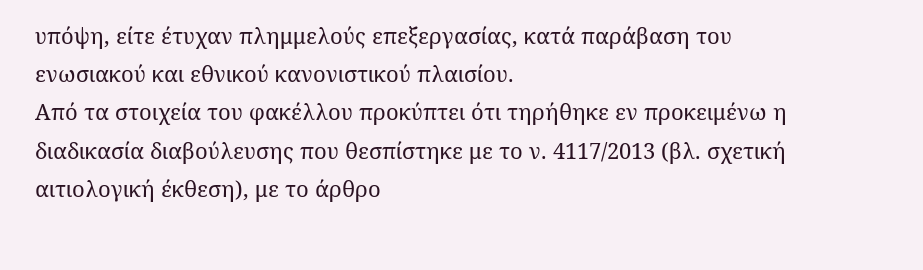υπόψη, είτε έτυχαν πλημμελούς επεξεργασίας, κατά παράβαση του ενωσιακού και εθνικού κανονιστικού πλαισίου.
Από τα στοιχεία του φακέλλου προκύπτει ότι τηρήθηκε εν προκειμένω η διαδικασία διαβούλευσης που θεσπίστηκε με το ν. 4117/2013 (βλ. σχετική αιτιολογική έκθεση), με το άρθρο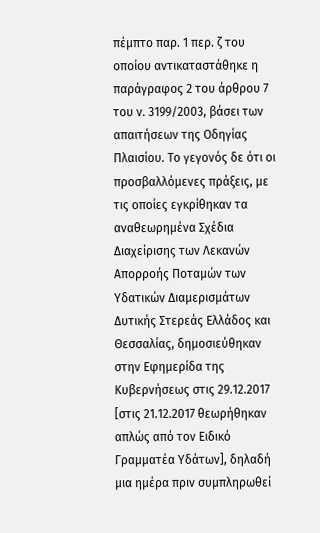πέμπτο παρ. 1 περ. ζ του οποίου αντικαταστάθηκε η παράγραφος 2 του άρθρου 7 του ν. 3199/2003, βάσει των απαιτήσεων της Οδηγίας Πλαισίου. Το γεγονός δε ότι οι προσβαλλόμενες πράξεις, με τις οποίες εγκρίθηκαν τα αναθεωρημένα Σχέδια Διαχείρισης των Λεκανών Απορροής Ποταμών των Υδατικών Διαμερισμάτων Δυτικής Στερεάς Ελλάδος και Θεσσαλίας, δημοσιεύθηκαν στην Εφημερίδα της Κυβερνήσεως στις 29.12.2017 [στις 21.12.2017 θεωρήθηκαν απλώς από τον Ειδικό Γραμματέα Υδάτων], δηλαδή μια ημέρα πριν συμπληρωθεί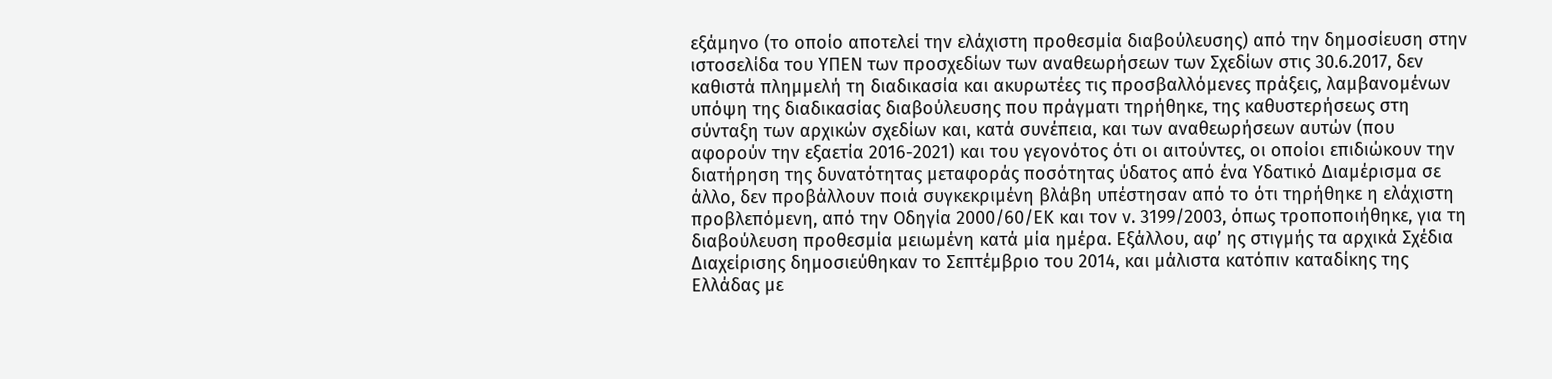εξάμηνο (το οποίο αποτελεί την ελάχιστη προθεσμία διαβούλευσης) από την δημοσίευση στην ιστοσελίδα του ΥΠΕΝ των προσχεδίων των αναθεωρήσεων των Σχεδίων στις 30.6.2017, δεν καθιστά πλημμελή τη διαδικασία και ακυρωτέες τις προσβαλλόμενες πράξεις, λαμβανομένων υπόψη της διαδικασίας διαβούλευσης που πράγματι τηρήθηκε, της καθυστερήσεως στη σύνταξη των αρχικών σχεδίων και, κατά συνέπεια, και των αναθεωρήσεων αυτών (που αφορούν την εξαετία 2016-2021) και του γεγονότος ότι οι αιτούντες, οι οποίοι επιδιώκουν την διατήρηση της δυνατότητας μεταφοράς ποσότητας ύδατος από ένα Υδατικό Διαμέρισμα σε άλλο, δεν προβάλλουν ποιά συγκεκριμένη βλάβη υπέστησαν από το ότι τηρήθηκε η ελάχιστη προβλεπόμενη, από την Οδηγία 2000/60/ΕΚ και τον ν. 3199/2003, όπως τροποποιήθηκε, για τη διαβούλευση προθεσμία μειωμένη κατά μία ημέρα. Εξάλλου, αφ’ ης στιγμής τα αρχικά Σχέδια Διαχείρισης δημοσιεύθηκαν το Σεπτέμβριο του 2014, και μάλιστα κατόπιν καταδίκης της Ελλάδας με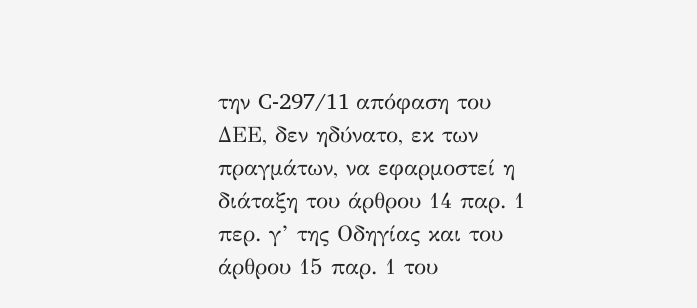την C-297/11 απόφαση του ΔΕΕ, δεν ηδύνατο, εκ των πραγμάτων, να εφαρμοστεί η διάταξη του άρθρου 14 παρ. 1 περ. γ’ της Οδηγίας και του άρθρου 15 παρ. 1 του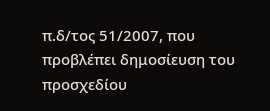π.δ/τος 51/2007, που προβλέπει δημοσίευση του προσχεδίου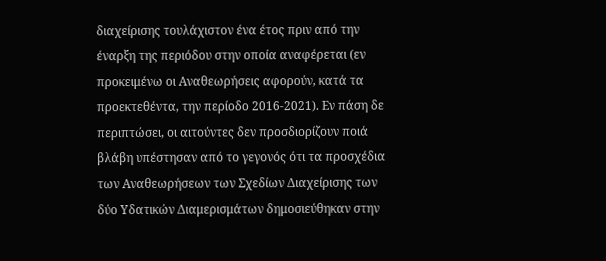διαχείρισης τουλάχιστον ένα έτος πριν από την έναρξη της περιόδου στην οποία αναφέρεται (εν προκειμένω οι Αναθεωρήσεις αφορούν, κατά τα προεκτεθέντα, την περίοδο 2016-2021). Εν πάση δε περιπτώσει, οι αιτούντες δεν προσδιορίζουν ποιά βλάβη υπέστησαν από το γεγονός ότι τα προσχέδια των Αναθεωρήσεων των Σχεδίων Διαχείρισης των δύο Υδατικών Διαμερισμάτων δημοσιεύθηκαν στην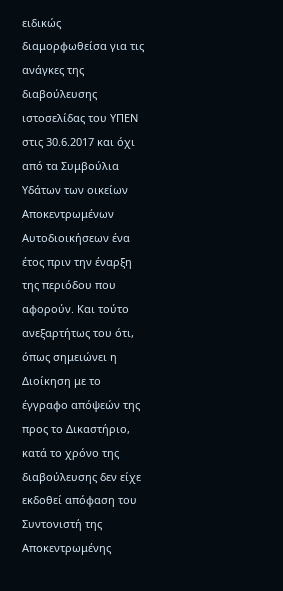ειδικώς διαμορφωθείσα για τις ανάγκες της διαβούλευσης ιστοσελίδας του ΥΠΕΝ στις 30.6.2017 και όχι από τα Συμβούλια Υδάτων των οικείων Αποκεντρωμένων Αυτοδιοικήσεων ένα έτος πριν την έναρξη της περιόδου που αφορούν. Και τούτο ανεξαρτήτως του ότι, όπως σημειώνει η Διοίκηση με το έγγραφο απόψεών της προς το Δικαστήριο, κατά το χρόνο της διαβούλευσης δεν είχε εκδοθεί απόφαση του Συντονιστή της Αποκεντρωμένης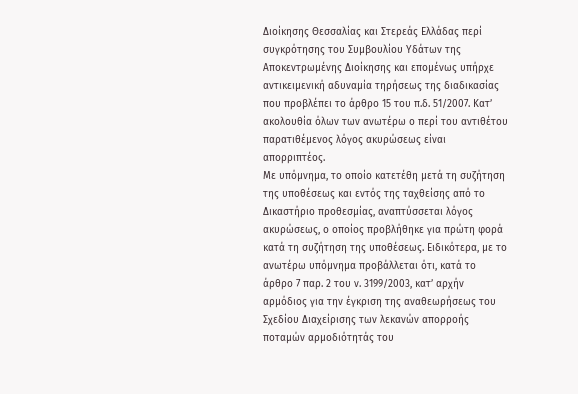Διοίκησης Θεσσαλίας και Στερεάς Ελλάδας περί συγκρότησης του Συμβουλίου Υδάτων της Αποκεντρωμένης Διοίκησης και επομένως υπήρχε αντικειμενική αδυναμία τηρήσεως της διαδικασίας που προβλέπει το άρθρο 15 του π.δ. 51/2007. Κατ’ ακολουθία όλων των ανωτέρω ο περί του αντιθέτου παρατιθέμενος λόγος ακυρώσεως είναι απορριπτέος.
Με υπόμνημα, το οποίο κατετέθη μετά τη συζήτηση της υποθέσεως και εντός της ταχθείσης από το Δικαστήριο προθεσμίας, αναπτύσσεται λόγος ακυρώσεως, ο οποίος προβλήθηκε για πρώτη φορά κατά τη συζήτηση της υποθέσεως. Ειδικότερα, με το ανωτέρω υπόμνημα προβάλλεται ότι, κατά το άρθρο 7 παρ. 2 του ν. 3199/2003, κατ’ αρχήν αρμόδιος για την έγκριση της αναθεωρήσεως του Σχεδίου Διαχείρισης των λεκανών απορροής ποταμών αρμοδιότητάς του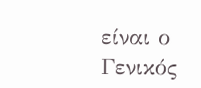είναι ο Γενικός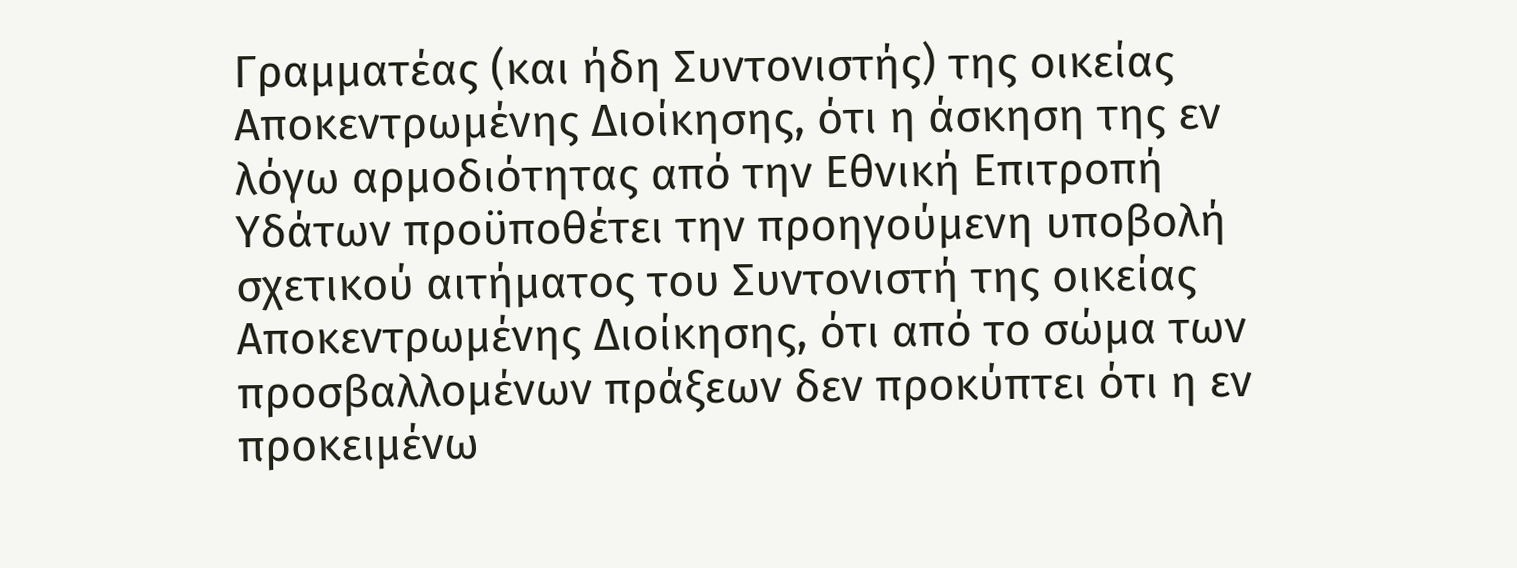Γραμματέας (και ήδη Συντονιστής) της οικείας Αποκεντρωμένης Διοίκησης, ότι η άσκηση της εν λόγω αρμοδιότητας από την Εθνική Επιτροπή Υδάτων προϋποθέτει την προηγούμενη υποβολή σχετικού αιτήματος του Συντονιστή της οικείας Αποκεντρωμένης Διοίκησης, ότι από το σώμα των προσβαλλομένων πράξεων δεν προκύπτει ότι η εν προκειμένω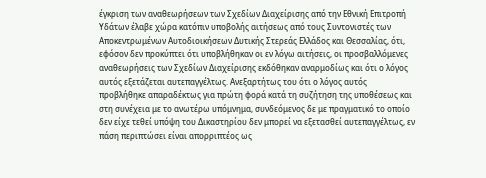έγκριση των αναθεωρήσεων των Σχεδίων Διαχείρισης από την Εθνική Επιτροπή Υδάτων έλαβε χώρα κατόπιν υποβολής αιτήσεως από τους Συντονιστές των Αποκεντρωμένων Αυτοδιοικήσεων Δυτικής Στερεάς Ελλάδος και Θεσσαλίας, ότι, εφόσον δεν προκύπτει ότι υποβλήθηκαν οι εν λόγω αιτήσεις, οι προσβαλλόμενες αναθεωρήσεις των Σχεδίων Διαχείρισης εκδόθηκαν αναρμοδίως και ότι ο λόγος αυτός εξετάζεται αυτεπαγγέλτως. Ανεξαρτήτως του ότι ο λόγος αυτός προβλήθηκε απαραδέκτως για πρώτη φορά κατά τη συζήτηση της υποθέσεως και στη συνέχεια με το ανωτέρω υπόμνημα, συνδεόμενος δε με πραγματικό το οποίο δεν είχε τεθεί υπόψη του Δικαστηρίου δεν μπορεί να εξετασθεί αυτεπαγγέλτως, εν πάση περιπτώσει είναι απορριπτέος ως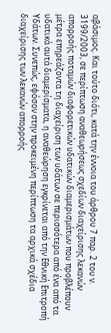αβάσιμος. Και τούτο διότι, κατά την έννοια του άρθρου 7 παρ. 2 του ν. 3199/2003, σε περίπτωση αναθεωρήσεως σχεδίων διαχείρισης λεκανών απορροής ποταμών διαφορετικών υδατικών διαμερισμάτων που προβλέπουν μέτρα επηρεάζοντα τη διαχείριση των υδάτων σε περισσότερα από ένα από τα υδατικά αυτά διαμερίσματα, η αναθεώρηση εγκρίνεται από την Εθνική Επιτροπή Υδάτων. Συνεπώς, εφόσον στην προκειμένη περίπτωση τα αρχικά σχέδια διαχείρισης των λεκανών απορροής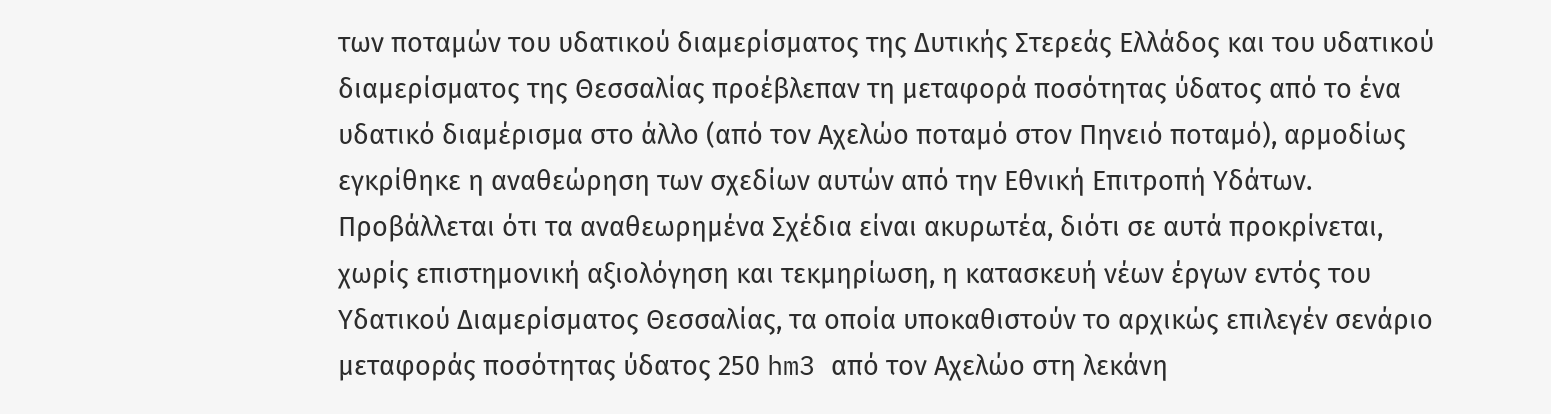των ποταμών του υδατικού διαμερίσματος της Δυτικής Στερεάς Ελλάδος και του υδατικού διαμερίσματος της Θεσσαλίας προέβλεπαν τη μεταφορά ποσότητας ύδατος από το ένα υδατικό διαμέρισμα στο άλλο (από τον Αχελώο ποταμό στον Πηνειό ποταμό), αρμοδίως εγκρίθηκε η αναθεώρηση των σχεδίων αυτών από την Εθνική Επιτροπή Υδάτων.
Προβάλλεται ότι τα αναθεωρημένα Σχέδια είναι ακυρωτέα, διότι σε αυτά προκρίνεται, χωρίς επιστημονική αξιολόγηση και τεκμηρίωση, η κατασκευή νέων έργων εντός του Υδατικού Διαμερίσματος Θεσσαλίας, τα οποία υποκαθιστούν το αρχικώς επιλεγέν σενάριο μεταφοράς ποσότητας ύδατος 250 hm3 από τον Αχελώο στη λεκάνη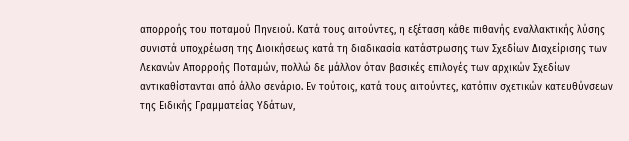απορροής του ποταμού Πηνειού. Κατά τους αιτούντες, η εξέταση κάθε πιθανής εναλλακτικής λύσης συνιστά υποχρέωση της Διοικήσεως κατά τη διαδικασία κατάστρωσης των Σχεδίων Διαχείρισης των Λεκανών Απορροής Ποταμών, πολλώ δε μάλλον όταν βασικές επιλογές των αρχικών Σχεδίων αντικαθίστανται από άλλο σενάριο. Εν τούτοις, κατά τους αιτούντες, κατόπιν σχετικών κατευθύνσεων της Ειδικής Γραμματείας Υδάτων,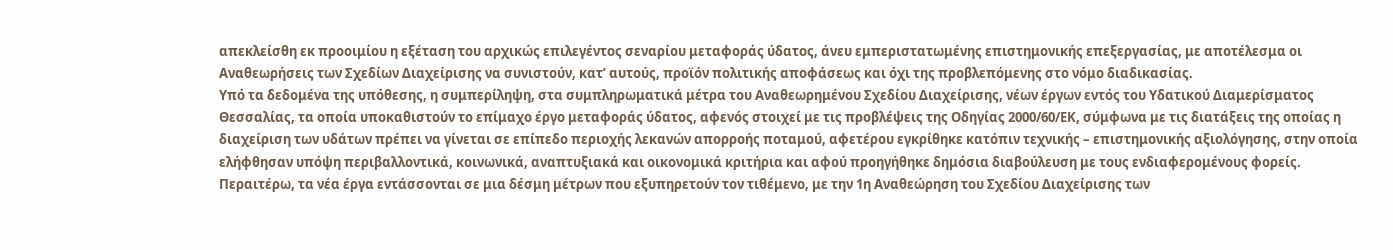απεκλείσθη εκ προοιμίου η εξέταση του αρχικώς επιλεγέντος σεναρίου μεταφοράς ύδατος, άνευ εμπεριστατωμένης επιστημονικής επεξεργασίας, με αποτέλεσμα οι Αναθεωρήσεις των Σχεδίων Διαχείρισης να συνιστούν, κατ’ αυτούς, προϊόν πολιτικής αποφάσεως και όχι της προβλεπόμενης στο νόμο διαδικασίας.
Υπό τα δεδομένα της υπόθεσης, η συμπερίληψη, στα συμπληρωματικά μέτρα του Αναθεωρημένου Σχεδίου Διαχείρισης, νέων έργων εντός του Υδατικού Διαμερίσματος Θεσσαλίας, τα οποία υποκαθιστούν το επίμαχο έργο μεταφοράς ύδατος, αφενός στοιχεί με τις προβλέψεις της Οδηγίας 2000/60/ΕΚ, σύμφωνα με τις διατάξεις της οποίας η διαχείριση των υδάτων πρέπει να γίνεται σε επίπεδο περιοχής λεκανών απορροής ποταμού, αφετέρου εγκρίθηκε κατόπιν τεχνικής – επιστημονικής αξιολόγησης, στην οποία ελήφθησαν υπόψη περιβαλλοντικά, κοινωνικά, αναπτυξιακά και οικονομικά κριτήρια και αφού προηγήθηκε δημόσια διαβούλευση με τους ενδιαφερομένους φορείς. Περαιτέρω, τα νέα έργα εντάσσονται σε μια δέσμη μέτρων που εξυπηρετούν τον τιθέμενο, με την 1η Αναθεώρηση του Σχεδίου Διαχείρισης των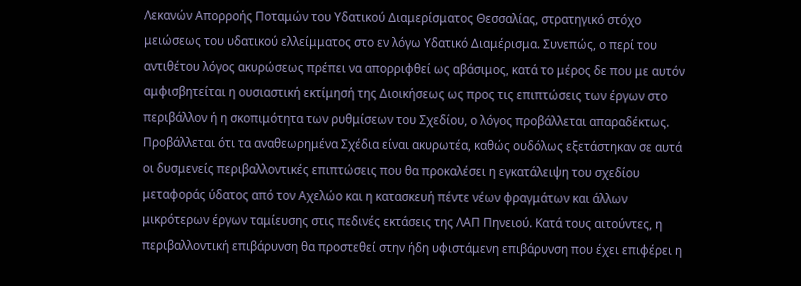Λεκανών Απορροής Ποταμών του Υδατικού Διαμερίσματος Θεσσαλίας, στρατηγικό στόχο μειώσεως του υδατικού ελλείμματος στο εν λόγω Υδατικό Διαμέρισμα. Συνεπώς, ο περί του αντιθέτου λόγος ακυρώσεως πρέπει να απορριφθεί ως αβάσιμος, κατά το μέρος δε που με αυτόν αμφισβητείται η ουσιαστική εκτίμησή της Διοικήσεως ως προς τις επιπτώσεις των έργων στο περιβάλλον ή η σκοπιμότητα των ρυθμίσεων του Σχεδίου, ο λόγος προβάλλεται απαραδέκτως.
Προβάλλεται ότι τα αναθεωρημένα Σχέδια είναι ακυρωτέα, καθώς ουδόλως εξετάστηκαν σε αυτά οι δυσμενείς περιβαλλοντικές επιπτώσεις που θα προκαλέσει η εγκατάλειψη του σχεδίου μεταφοράς ύδατος από τον Αχελώο και η κατασκευή πέντε νέων φραγμάτων και άλλων μικρότερων έργων ταμίευσης στις πεδινές εκτάσεις της ΛΑΠ Πηνειού. Κατά τους αιτούντες, η περιβαλλοντική επιβάρυνση θα προστεθεί στην ήδη υφιστάμενη επιβάρυνση που έχει επιφέρει η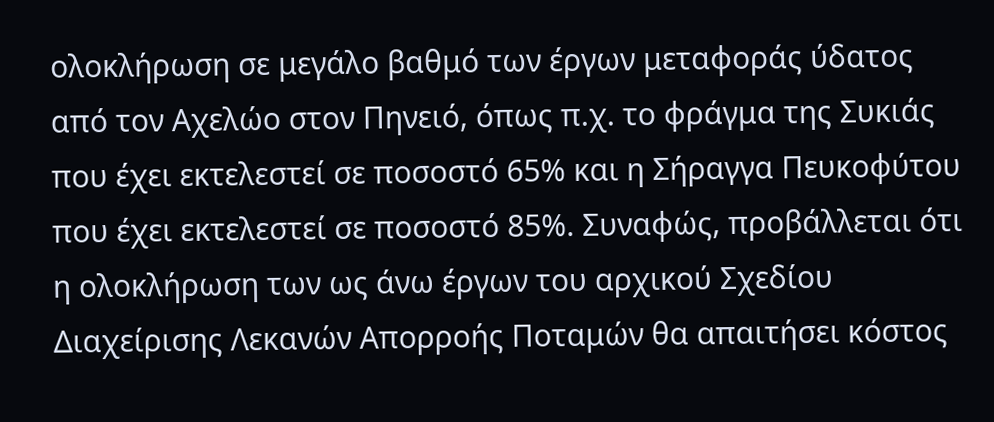ολοκλήρωση σε μεγάλο βαθμό των έργων μεταφοράς ύδατος από τον Αχελώο στον Πηνειό, όπως π.χ. το φράγμα της Συκιάς που έχει εκτελεστεί σε ποσοστό 65% και η Σήραγγα Πευκοφύτου που έχει εκτελεστεί σε ποσοστό 85%. Συναφώς, προβάλλεται ότι η ολοκλήρωση των ως άνω έργων του αρχικού Σχεδίου Διαχείρισης Λεκανών Απορροής Ποταμών θα απαιτήσει κόστος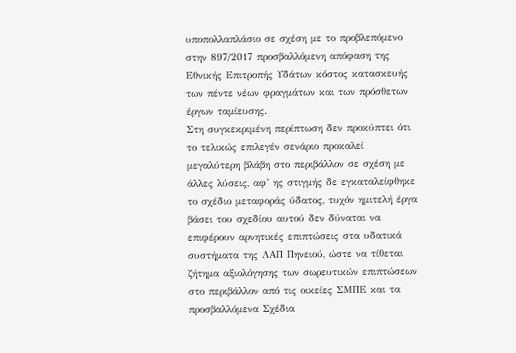υποπολλαπλάσιο σε σχέση με το προβλεπόμενο στην 897/2017 προσβαλλόμενη απόφαση της Εθνικής Επιτροπής Υδάτων κόστος κατασκευής των πέντε νέων φραγμάτων και των πρόσθετων έργων ταμίευσης.
Στη συγκεκριμένη περίπτωση δεν προκύπτει ότι το τελικώς επιλεγέν σενάριο προκαλεί μεγαλύτερη βλάβη στο περιβάλλον σε σχέση με άλλες λύσεις, αφ’ ης στιγμής δε εγκαταλείφθηκε το σχέδιο μεταφοράς ύδατος, τυχόν ημιτελή έργα βάσει του σχεδίου αυτού δεν δύναται να επιφέρουν αρνητικές επιπτώσεις στα υδατικά συστήματα της ΛΑΠ Πηνειού, ώστε να τίθεται ζήτημα αξιολόγησης των σωρευτικών επιπτώσεων στο περιβάλλον από τις οικείες ΣΜΠΕ και τα προσβαλλόμενα Σχέδια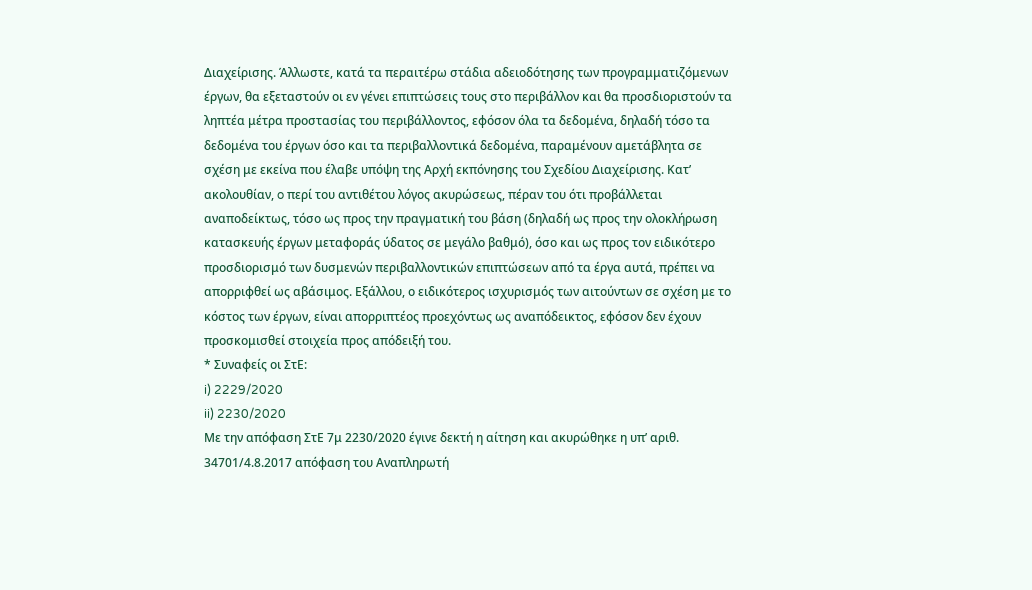Διαχείρισης. Άλλωστε, κατά τα περαιτέρω στάδια αδειοδότησης των προγραμματιζόμενων έργων, θα εξεταστούν οι εν γένει επιπτώσεις τους στο περιβάλλον και θα προσδιοριστούν τα ληπτέα μέτρα προστασίας του περιβάλλοντος, εφόσον όλα τα δεδομένα, δηλαδή τόσο τα δεδομένα του έργων όσο και τα περιβαλλοντικά δεδομένα, παραμένουν αμετάβλητα σε σχέση με εκείνα που έλαβε υπόψη της Αρχή εκπόνησης του Σχεδίου Διαχείρισης. Κατ’ ακολουθίαν, o περί του αντιθέτου λόγος ακυρώσεως, πέραν του ότι προβάλλεται αναποδείκτως, τόσο ως προς την πραγματική του βάση (δηλαδή ως προς την ολοκλήρωση κατασκευής έργων μεταφοράς ύδατος σε μεγάλο βαθμό), όσο και ως προς τον ειδικότερο προσδιορισμό των δυσμενών περιβαλλοντικών επιπτώσεων από τα έργα αυτά, πρέπει να απορριφθεί ως αβάσιμος. Εξάλλου, ο ειδικότερος ισχυρισμός των αιτούντων σε σχέση με το κόστος των έργων, είναι απορριπτέος προεχόντως ως αναπόδεικτος, εφόσον δεν έχουν προσκομισθεί στοιχεία προς απόδειξή του.
* Συναφείς οι ΣτΕ:
i) 2229/2020
ii) 2230/2020
Με την απόφαση ΣτΕ 7μ 2230/2020 έγινε δεκτή η αίτηση και ακυρώθηκε η υπ’ αριθ. 34701/4.8.2017 απόφαση του Αναπληρωτή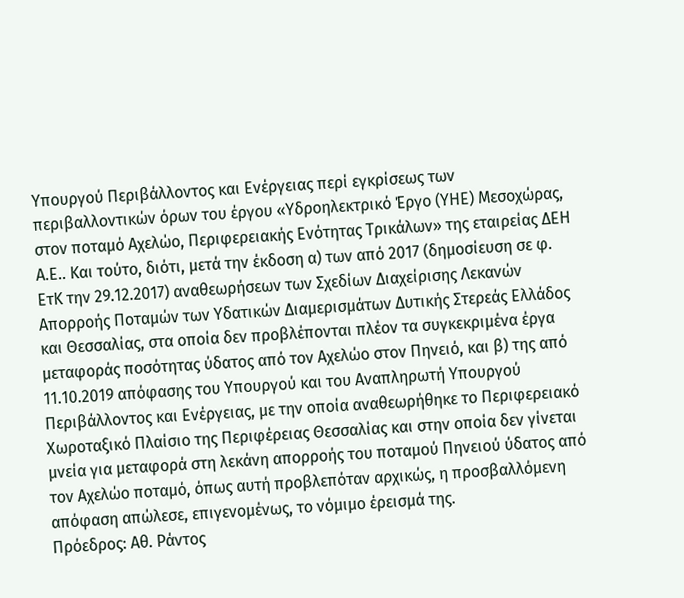Υπουργού Περιβάλλοντος και Ενέργειας περί εγκρίσεως των περιβαλλοντικών όρων του έργου «Υδροηλεκτρικό Έργο (ΥΗΕ) Μεσοχώρας, στον ποταμό Αχελώο, Περιφερειακής Ενότητας Τρικάλων» της εταιρείας ΔΕΗ Α.Ε.. Και τούτο, διότι, μετά την έκδοση α) των από 2017 (δημοσίευση σε φ. ΕτΚ την 29.12.2017) αναθεωρήσεων των Σχεδίων Διαχείρισης Λεκανών Απορροής Ποταμών των Υδατικών Διαμερισμάτων Δυτικής Στερεάς Ελλάδος και Θεσσαλίας, στα οποία δεν προβλέπονται πλέον τα συγκεκριμένα έργα μεταφοράς ποσότητας ύδατος από τον Αχελώο στον Πηνειό, και β) της από 11.10.2019 απόφασης του Υπουργού και του Αναπληρωτή Υπουργού Περιβάλλοντος και Ενέργειας, με την οποία αναθεωρήθηκε το Περιφερειακό Χωροταξικό Πλαίσιο της Περιφέρειας Θεσσαλίας και στην οποία δεν γίνεται μνεία για μεταφορά στη λεκάνη απορροής του ποταμού Πηνειού ύδατος από τον Αχελώο ποταμό, όπως αυτή προβλεπόταν αρχικώς, η προσβαλλόμενη απόφαση απώλεσε, επιγενομένως, το νόμιμο έρεισμά της.
Πρόεδρος: Αθ. Ράντος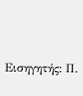Εισηγητής: Π.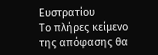Ευστρατίου
Το πλήρες κείμενο της απόφασης θα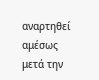αναρτηθεί αμέσως μετά την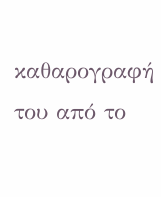καθαρογραφή του από το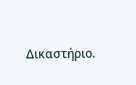Δικαστήριο.